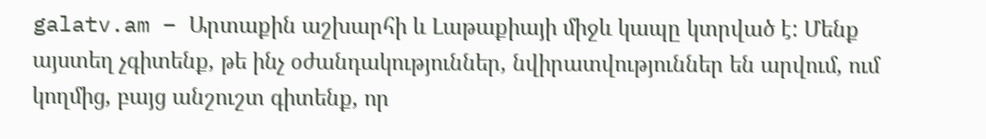galatv.am – Արտաքին աշխարհի և Լաթաքիայի միջև կապը կտրված է: Մենք այստեղ չգիտենք, թե ինչ օժանդակություններ, նվիրատվություններ են արվում, ում կողմից, բայց անշուշտ գիտենք, որ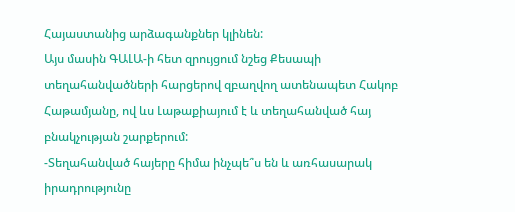Հայաստանից արձագանքներ կլինեն:
Այս մասին ԳԱԼԱ-ի հետ զրույցում նշեց Քեսապի տեղահանվածների հարցերով զբաղվող ատենապետ Հակոբ Հաթամյանը, ով ևս Լաթաքիայում է և տեղահանված հայ բնակչության շարքերում:
-Տեղահանված հայերը հիմա ինչպե՞ս են և առհասարակ իրադրությունը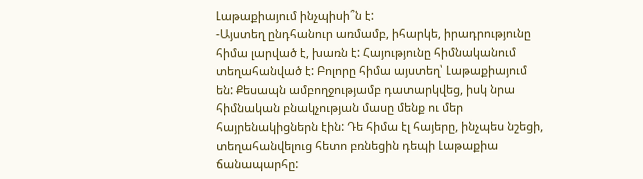Լաթաքիայում ինչպիսի՞ն է:
-Այստեղ ընդհանուր առմամբ, իհարկե, իրադրությունը հիմա լարված է, խառն է: Հայությունը հիմնականում տեղահանված է: Բոլորը հիմա այստեղ՝ Լաթաքիայում են: Քեսապն ամբողջությամբ դատարկվեց, իսկ նրա հիմնական բնակչության մասը մենք ու մեր հայրենակիցներն էին: Դե հիմա էլ հայերը, ինչպես նշեցի, տեղահանվելուց հետո բռնեցին դեպի Լաթաքիա ճանապարհը: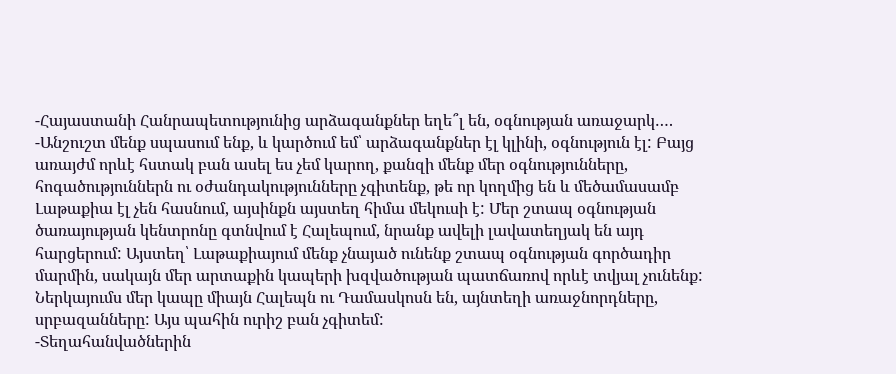-Հայաստանի Հանրապետությունից արձագանքներ եղե՞լ են, օգնության առաջարկ….
-Անշուշտ մենք սպասում ենք, և կարծում եմ՝ արձագանքներ էլ կլինի, օգնություն էլ: Բայց առայժմ որևէ հստակ բան ասել ես չեմ կարող, քանզի մենք մեր օգնությունները, հոգածություններն ու օժանդակությունները չգիտենք, թե որ կողմից են և մեծամասամբ Լաթաքիա էլ չեն հասնում, այսինքն այստեղ հիմա մեկուսի է: Մեր շտապ օգնության ծառայության կենտրոնը գտնվում է Հալեպում, նրանք ավելի լավատեղյակ են այդ հարցերում: Այստեղ՝ Լաթաքիայում մենք չնայած ունենք շտապ օգնության գործադիր մարմին, սակայն մեր արտաքին կապերի խզվածության պատճառով որևէ տվյալ չունենք: Ներկայումս մեր կապը միայն Հալեպն ու Դամասկոսն են, այնտեղի առաջնորդները, սրբազանները: Այս պահին ուրիշ բան չգիտեմ:
-Տեղահանվածներին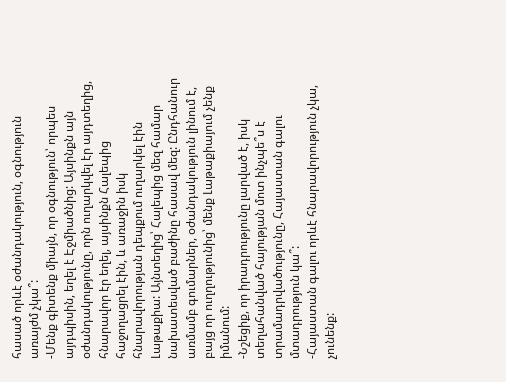հասած որևէ օժանդակություն, օգնություն առայժմ չկա՞:
-Մենք գիտենք միայն, որ օգնություն՝ որպես այդպիսին, եղել է Էջմիածնից: Այսինքն այն օժանդակությունը, որն ուղարկվել էր այդտեղից, հնարավոր էր եղել, այսինքն Հալեպից հաջողացրել էին, և առաջին իսկ հնարավորության դեպքում ուղարկել էին Լաթաքիա: Այնտեղից՝ Հալեպից մեզ համար նախատեսված բաժինը հասավ մեզ: Ընդհանուր առմամբ գումարներ, օժանդակություն լինում է, բայց որ ուղղությունից՝ մենք Լաթաքիայում չենք իմանում:
-Նշեցիք, որ իրադրությունը լարված է, իսկ տեղահանված հայության մոտ ինչպե՞ս է տրամադրվածությունը, Հայաստան գալու մտադրություն կա՞:
-Հայաստան գալու որևէ հնարավորություն չկա, չունենք: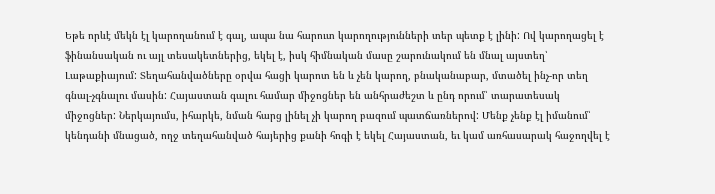Եթե որևէ մեկն էլ կարողանում է գալ, ապա նա հարուտ կարողությունների տեր պետք է լինի: Ով կարողացել է ֆինանսական ու այլ տեսակետներից, եկել է, իսկ հիմնական մասը շարունակում են մնալ այստեղ՝ Լաթաքիայում: Տեղահանվածները օրվա հացի կարոտ են և չեն կարող, բնականաբար, մտածել ինչ-որ տեղ գնալ-չգնալու մասին: Հայաստան գալու համար միջոցներ են անհրաժեշտ և ընդ որում՝ տարատեսակ միջոցներ: Ներկայումս, իհարկե, նման հարց լինել չի կարող բազում պատճառներով: Մենք չենք էլ իմանում՝ կենդանի մնացած, ողջ տեղահանված հայերից քանի հոգի է եկել Հայաստան, եւ կամ առհասարակ հաջողվել է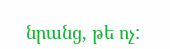նրանց, թե ոչ: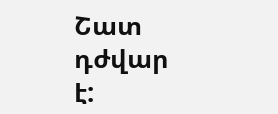Շատ դժվար է: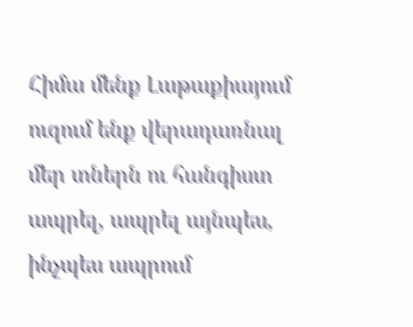Հիմա մենք Լաթաքիայում ուզում ենք վերադառնալ մեր տներն ու հանգիստ ապրել, ապրել այնպես, ինչպես ապրում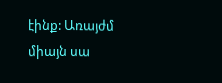էինք: Առայժմ միայն սա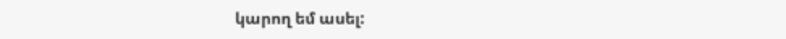կարող եմ ասել: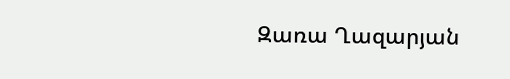Զառա Ղազարյան